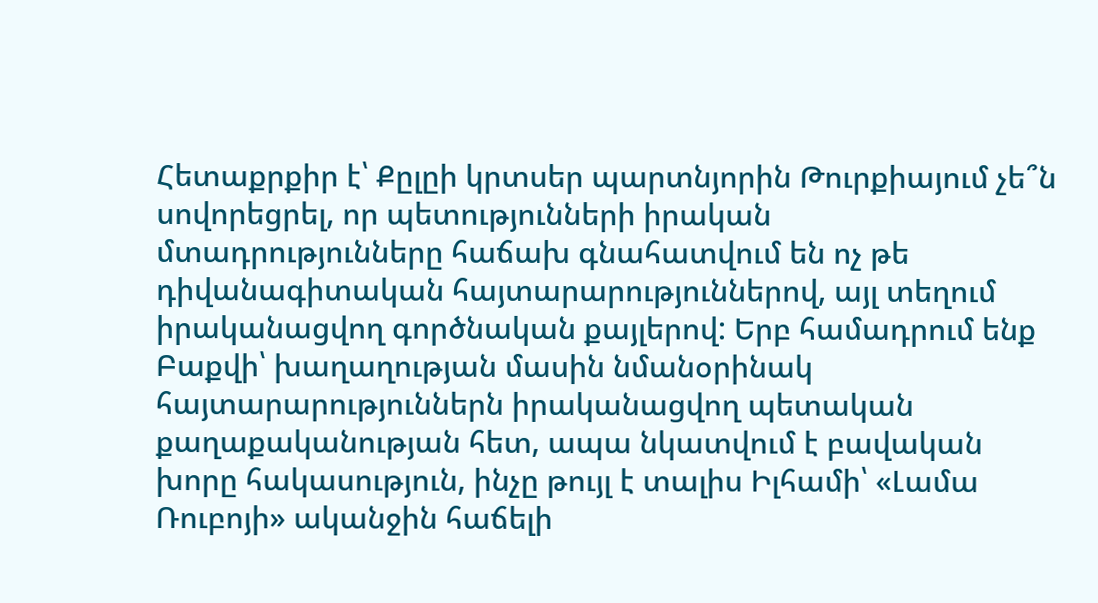Հետաքրքիր է՝ Քըլըի կրտսեր պարտնյորին Թուրքիայում չե՞ն սովորեցրել, որ պետությունների իրական մտադրությունները հաճախ գնահատվում են ոչ թե դիվանագիտական հայտարարություններով, այլ տեղում իրականացվող գործնական քայլերով: Երբ համադրում ենք Բաքվի՝ խաղաղության մասին նմանօրինակ հայտարարություններն իրականացվող պետական քաղաքականության հետ, ապա նկատվում է բավական խորը հակասություն, ինչը թույլ է տալիս Իլհամի՝ «Լամա Ռուբոյի» ականջին հաճելի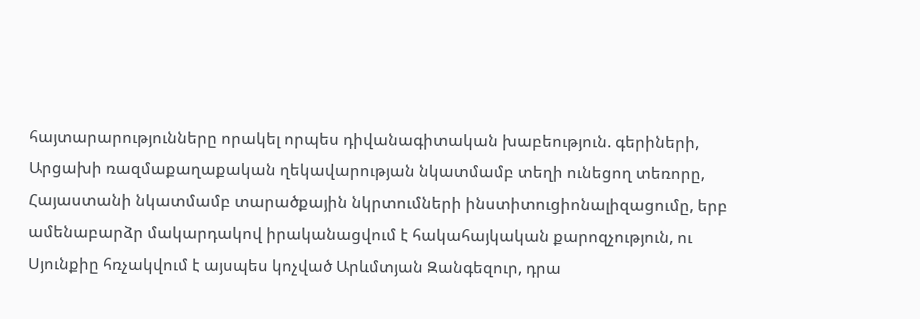հայտարարությունները որակել որպես դիվանագիտական խաբեություն. գերիների, Արցախի ռազմաքաղաքական ղեկավարության նկատմամբ տեղի ունեցող տեռորը, Հայաստանի նկատմամբ տարածքային նկրտումների ինստիտուցիոնալիզացումը, երբ ամենաբարձր մակարդակով իրականացվում է հակահայկական քարոզչություն, ու Սյունքիը հռչակվում է այսպես կոչված Արևմտյան Զանգեզուր, դրա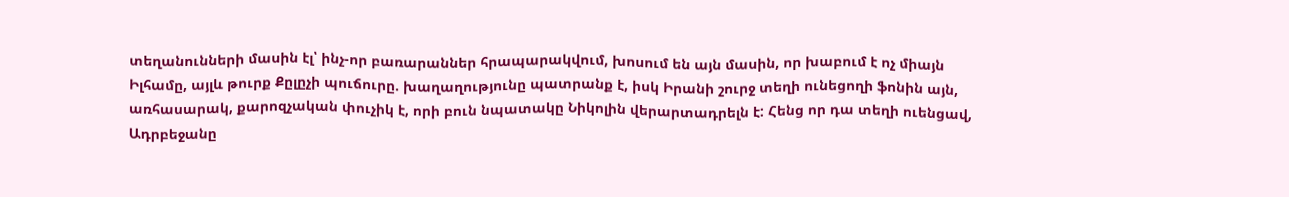տեղանունների մասին էլ՝ ինչ-որ բառարաններ հրապարակվում, խոսում են այն մասին, որ խաբում է ոչ միայն Իլհամը, այլև թուրք Քըլըչի պուճուրը. խաղաղությունը պատրանք է, իսկ Իրանի շուրջ տեղի ունեցողի ֆոնին այն, առհասարակ, քարոզչական փուչիկ է, որի բուն նպատակը Նիկոլին վերարտադրելն է: Հենց որ դա տեղի ուենցավ, Ադրբեջանը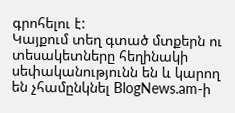գրոհելու է:
Կայքում տեղ գտած մտքերն ու տեսակետները հեղինակի սեփականությունն են և կարող են չհամընկնել BlogNews.am-ի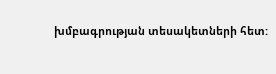խմբագրության տեսակետների հետ: